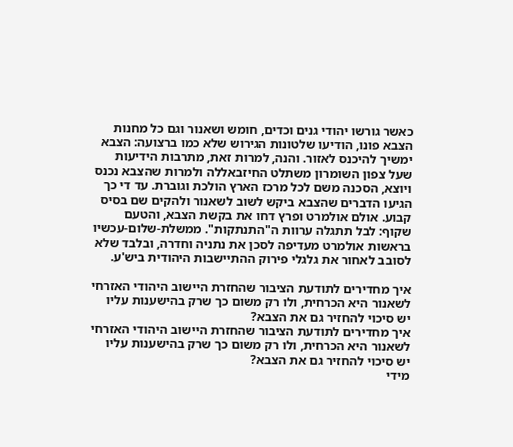כאשר גורשו יהודי גנים וכדים, חומש ושאנור וגם כל מחנות הצבא פונו, הודיעו שלטונות הגירוש שלא כמו ברצועה: הצבא ימשיך להיכנס לאזור. והנה, למרות זאת, מתרבות הידיעות שעל צפון השומרון משתלט החיזבאללה ולמרות שהצבא נכנס ויוצא, הסכנה משם לכל מרכז הארץ הולכת וגוברת. עד די כך הגיעו הדברים שהצבא ביקש לשוב לשאנור ולהקים שם בסיס קבוע. אולם אולמרט ופרץ דחו את בקשת הצבא, והטעם שקוף: לבל תתגלה ערוות ה"התנתקות". ממשלת-שלום-עכשיו בראשות אולמרט מעדיפה לסכן את נתניה וחדרה, ובלבד שלא לסובב לאחור את גלגלי פירוק ההתיישבות היהודית ביש'ע.

איך מחדירים לתודעת הציבור שהחזרת היישוב היהודי האזרחי לשאנור היא הכרחית, ולו רק משום כך שרק בהישענות עליו יש סיכוי להחזיר גם את הצבא?
איך מחדירים לתודעת הציבור שהחזרת היישוב היהודי האזרחי לשאנור היא הכרחית, ולו רק משום כך שרק בהישענות עליו יש סיכוי להחזיר גם את הצבא?
מידי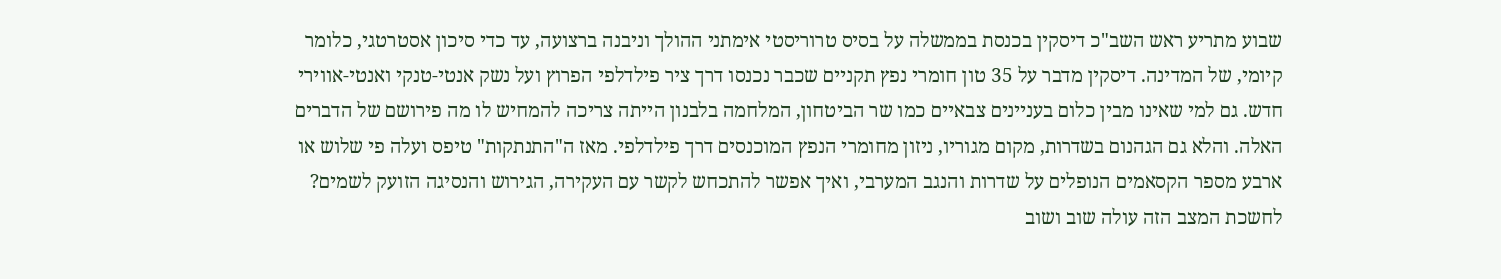שבוע מתריע ראש השב"כ דיסקין בכנסת בממשלה על בסיס טרוריסטי אימתני ההולך וניבנה ברצועה, עד כדי סיכון אסטרטגי, כלומר קיומי, של המדינה. דיסקין מדבר על 35 טון חומרי נפץ תקניים שכבר נכנסו דרך ציר פילדלפי הפרוץ ועל נשק אנטי-טנקי ואנטי-אווירי חדש. גם למי שאינו מבין כלום בעניינים צבאיים כמו שר הביטחון, המלחמה בלבנון הייתה צריכה להמחיש לו מה פירושם של הדברים האלה. והלא גם הגהנום בשדרות, מקום מגוריו, ניזון מחומרי הנפץ המוכנסים דרך פילדלפי. מאז ה"התנתקות" טיפס ועלה פי שלוש או ארבע מספר הקסאמים הנופלים על שדרות והנגב המערבי, ואיך אפשר להתכחש לקשר עם העקירה, הגירוש והנסיגה הזועק לשמים?
לחשכת המצב הזה עולה שוב ושוב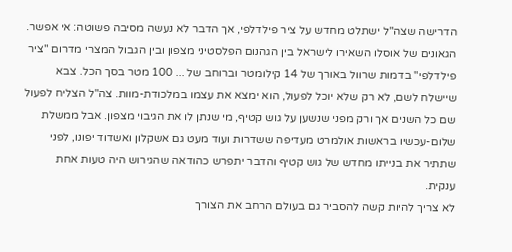הדרישה שצה"ל ישתלט מחדש על ציר פילדלפי, אך הדבר לא נעשה מסיבה פשוטה: אי אפשר. הגאונים של אוסלו השאירו לישראל בין הגהנום הפלסטיני מצפון ובין הגבול המצרי מדרום "ציר פילדלפי" בדמות שרוול באורך של 14 קילומטר וברוחב של ... 100 מטר בסך הכל. צבא שיישלח לשם, לא רק שלא יוכל לפעול, הוא ימצא את עצמו במלכודת-מוות. צה"ל הצליח לפעול שם כל השנים אך ורק מפני שנשען על גוש קטיף, מי שנתן לו את הגיבוי מצפון. אבל ממשלת שלום-עכשיו בראשות אולמרט מעדיפה ששדרות ועוד מעט גם אשקלון ואשדוד יפונו, לפני שתתיר את בנייתו מחדש של גוש קטיף והדבר יתפרש כהודאה שהגירוש היה טעות אחת ענקית.
לא צריך להיות קשה להסביר גם בעולם הרחב את הצורך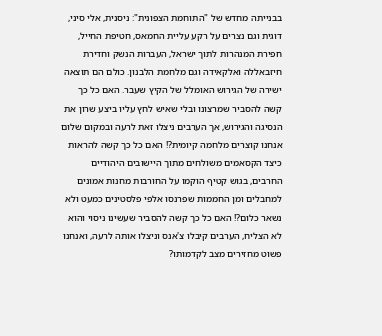בבנייתה מחדש של "התוחמת הצפונית": ניסנית, אלי סיני, דוגית וגם נצרים על רקע עליית החמאס, חטיפת החייל, חפירת המנהרות לתוך ישראל, העברות הנשק וחדירת חיזבאללה ואלקאידה וגם מלחמת הלבנון. כולם הם תוצאה ישירה של הגירוש האומלל של הקיץ שעבר. האם כל כך קשה להסביר שמרצונו ובלי שאיש לחץ עליו ביצע שרון את הנסיגה והגירוש, אך הערבים ניצלו זאת לרעה ובמקום שלום אנחנו קוצרים מלחמה קיומית?! האם כל כך קשה להראות כיצד הקסאמים משולחים מתוך היישובים היהודיים החרבים, בגוש קטיף הוקמו על החורבות מחנות אמונים למחבלים ומן החממות שפרנסו אלפי פלסטינים כמעט ולא נשאר כלום?! האם כל כך קשה להסביר שעשינו ניסוי והוא לא הצליח, הערבים קיבלו צ'אנס וניצלו אותה לרעה, ואנחנו פשוט מחזירים מצב לקדמותו?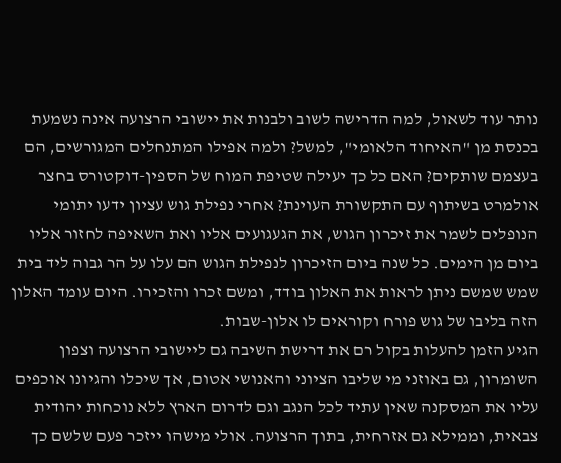נותר עוד לשאול, למה הדרישה לשוב ולבנות את יישובי הרצועה אינה נשמעת בכנסת מן "האיחוד הלאומי", למשל? ולמה אפילו המתנחלים המגורשים, הם בעצמם שותקים? האם כל כך יעילה שטיפת המוח של הספין-דוקטורס בחצר אולמרט בשיתוף עם התקשורת העוינת? אחרי נפילת גוש עציון ידעו יתומי הנופלים לשמר את זיכרון הגוש, את הגעגועים אליו ואת השאיפה לחזור אליו ביום מן הימים. כל שנה ביום הזיכרון לנפילת הגוש הם עלו על הר גבוה ליד בית שמש שמשם ניתן לראות את האלון בודד, ומשם זכרו והזכירו. היום עומד האלון הזה בליבו של גוש פורח וקוראים לו אלון-שבות.
הגיע הזמן להעלות בקול רם את דרישת השיבה גם ליישובי הרצועה וצפון השומרון, גם באוזני מי שליבו הציוני והאנושי אטום, אך שיכלו והגיונו אוכפים עליו את המסקנה שאין עתיד לכל הנגב וגם לדרום הארץ ללא נוכחות יהודית צבאית, וממילא גם אזרחית, בתוך הרצועה. אולי מישהו ייזכר פעם שלשם כך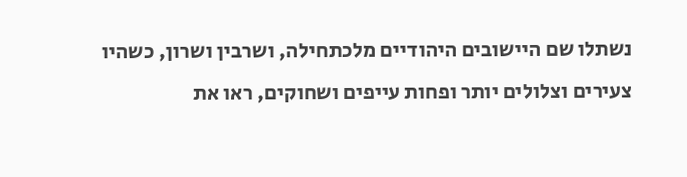נשתלו שם היישובים היהודיים מלכתחילה, ושרבין ושרון, כשהיו צעירים וצלולים יותר ופחות עייפים ושחוקים, ראו את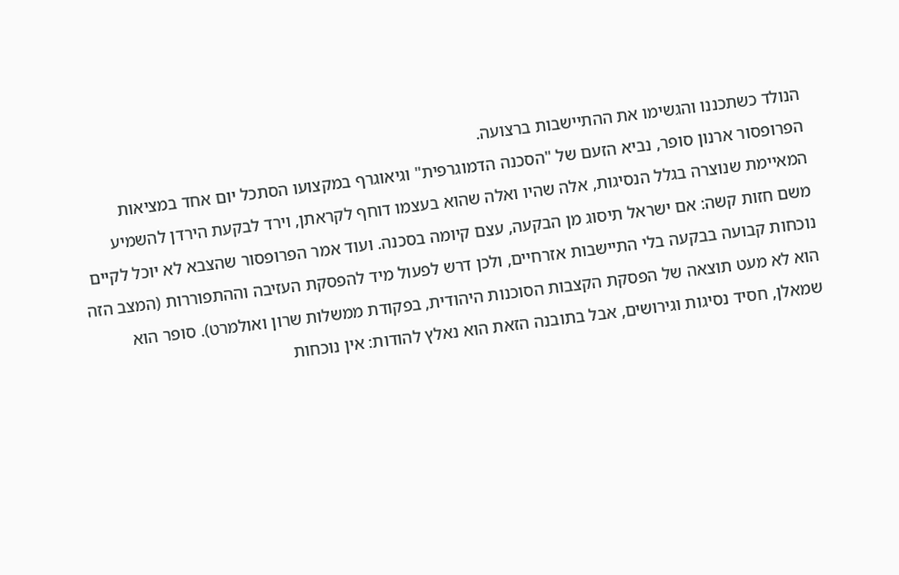הנולד כשתכננו והגשימו את ההתיישבות ברצועה.
הפרופסור ארנון סופר, נביא הזעם של "הסכנה הדמוגרפית" וגיאוגרף במקצועו הסתכל יום אחד במציאות המאיימת שנוצרה בגלל הנסיגות, אלה שהיו ואלה שהוא בעצמו דוחף לקראתן, וירד לבקעת הירדן להשמיע משם חזות קשה: אם ישראל תיסוג מן הבקעה, עצם קיומה בסכנה. ועוד אמר הפרופסור שהצבא לא יוכל לקיים נוכחות קבועה בבקעה בלי התיישבות אזרחיים, ולכן דרש לפעול מיד להפסקת העזיבה וההתפוררות (המצב הזה הוא לא מעט תוצאה של הפסקת הקצבות הסוכנות היהודית, בפקודת ממשלות שרון ואולמרט). סופר הוא שמאלן, חסיד נסיגות וגירושים, אבל בתובנה הזאת הוא נאלץ להודות: אין נוכחות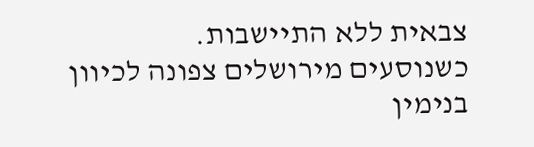צבאית ללא התיישבות.
כשנוסעים מירושלים צפונה לכיוון בנימין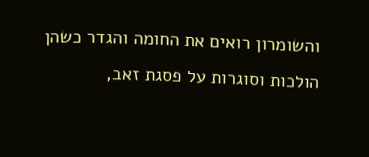והשומרון רואים את החומה והגדר כשהן הולכות וסוגרות על פסגת זאב,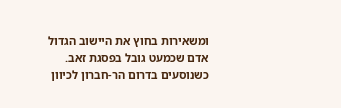ומשאירות בחוץ את היישוב הגדול אדם שכמעט גובל בפסגת זאב. כשנוסעים בדרום הר-חברון לכיוון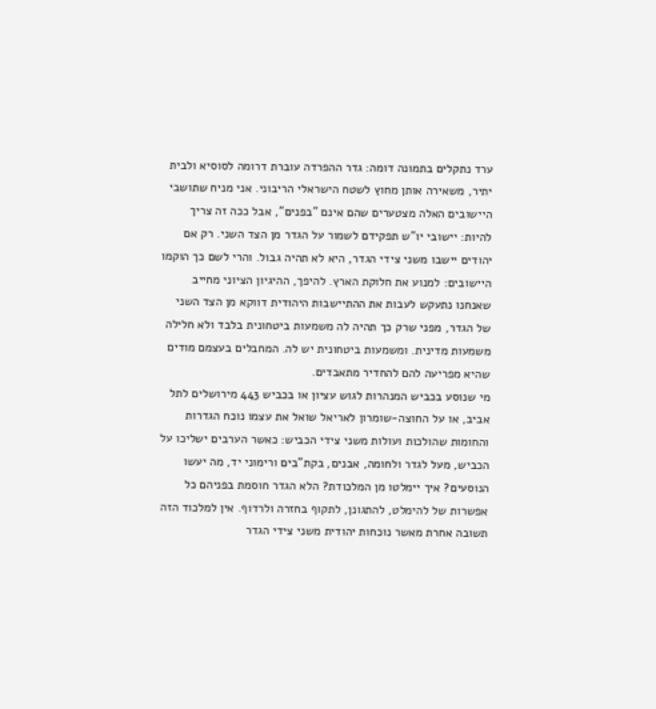ערד נתקלים בתמונה דומה: גדר ההפרדה עוברת דרומה לסוסיא ולבית יתיר, משאירה אותן מחוץ לשטח הישראלי הריבוני. אני מניח שתושבי היישובים האלה מצטערים שהם אינם "בפנים", אבל ככה זה צריך להיות: יישובי יו"ש תפקידם לשמור על הגדר מן הצד השני. רק אם יהודים יישבו משני צידי הגדר, היא לא תהיה גבול. והרי לשם כך הוקמו היישובים: למנוע את חלוקת הארץ. להיפך, ההיגיון הציוני מחייב שאנחנו נתעקש לעבות את ההתיישבות היהודית דווקא מן הצד השני של הגדר, מפני שרק כך תהיה לה משמעות ביטחונית בלבד ולא חלילה משמעות מדינית. ומשמעות ביטחונית יש לה. המחבלים בעצמם מודים שהיא מפריעה להם להחדיר מתאבדים.
מי שנוסע בכביש המנהרות לגוש עציון או בכביש 443 מירושלים לתל אביב, או על החוצה-שומרון לאריאל שואל את עצמו נוכח הגדרות והחומות שהולכות ועולות משני צידי הכביש: כאשר הערבים ישליכו על הכביש, מעל לגדר ולחומה, אבנים, בקת"בים ורימוני יד, מה יעשו הנוסעים? איך יימלטו מן המלכודת? הלא הגדר חוסמת בפניהם כל אפשרות של להימלט, להתגונן, לתקוף בחזרה ולרדוף. אין למלכוד הזה תשובה אחרת מאשר נוכחות יהודית משני צידי הגדר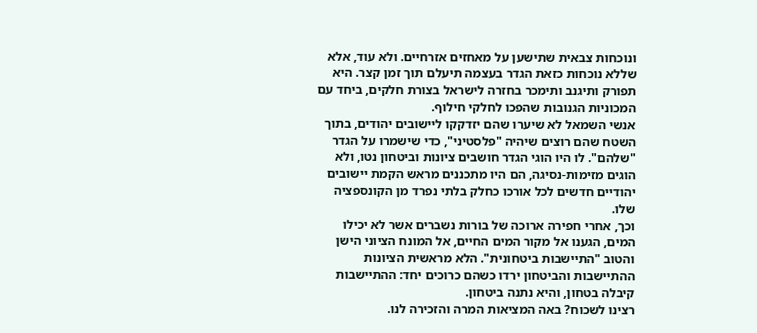ונוכחות צבאית שתישען על מאחזים אזרחיים. ולא עוד, אלא שללא נוכחות כזאת הגדר בעצמה תיעלם תוך זמן קצר. היא תפורק ותיגנב ותימכר בחזרה לישראל בצורת חלקים, ביחד עם המכוניות הגנובות שהפכו לחלקי חילוף.
אנשי השמאל לא שיערו שהם יזדקקו ליישובים יהודים, בתוך השטח שהם רוצים שיהיה "פלסטיני", כדי שישמרו על הגדר "שלהם". לו היו הוגי הגדר חושבים ציונות וביטחון נטו, ולא הוגים מזימות-נסיגה, הם היו מתכננים מראש הקמת יישובים יהודיים חדשים לכל אורכו כחלק בלתי נפרד מן הקונספציה שלו.
וכך, אחרי חפירה ארוכה של בורות נשברים אשר לא יכילו המים, הגענו אל מקור המים החיים, אל המונח הציוני הישן והטוב "התיישבות ביטחונית". הלא מראשית הציונות ההתיישבות והביטחון ירדו כשהם כרוכים יחד: ההתיישבות קיבלה בטחון, והיא נתנה ביטחון.
רצינו לשכוח? באה המציאות המרה והזכירה לנו.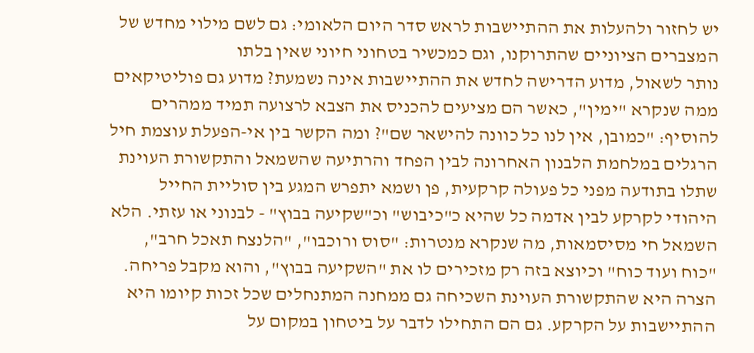יש לחזור ולהעלות את ההתיישבות לראש סדר היום הלאומי: גם לשם מילוי מחדש של המצברים הציוניים שהתרוקנו, וגם כמכשיר בטחוני חיוני שאין בלתו
נותר לשאול, מדוע הדרישה לחדש את ההתיישבות אינה נשמעת? מדוע גם פוליטיקאים ממה שנקרא "ימין", כאשר הם מציעים להכניס את הצבא לרצועה תמיד ממהרים להוסיף: "כמובן, אין לנו כל כוונה להישאר שם"? ומה הקשר בין אי-הפעלת עוצמת חיל הרגלים במלחמת הלבנון האחרונה לבין הפחד והרתיעה שהשמאל והתקשורת העוינת שתלו בתודעה מפני כל פעולה קרקעית, פן ושמא יתפרש המגע בין סוליית החייל היהודי לקרקע לבין אדמה כל שהיא כ"כיבוש" וכ"שקיעה בבוץ" - לבנוני או עזתי. הלא השמאל חי מסיסמאות, מה שנקרא מנטרות: "סוס ורוכבו", "הלנצח תאכל חרב", "כוח ועוד כוח" וכיוצא בזה רק מזכירים לו את "השקיעה בבוץ", והוא מקבל פריחה.
הצרה היא שהתקשורת העוינת השכיחה גם ממחנה המתנחלים שכל זכות קיומו היא ההתיישבות על הקרקע. גם הם התחילו לדבר על ביטחון במקום על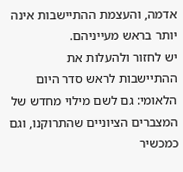אדמה, והעצמת ההתיישבות אינה יותר בראש מעייניהם.
יש לחזור ולהעלות את ההתיישבות לראש סדר היום הלאומי: גם לשם מילוי מחדש של המצברים הציוניים שהתרוקנו, וגם כמכשיר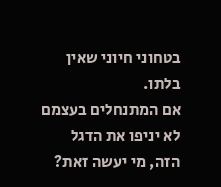בטחוני חיוני שאין בלתו.
אם המתנחלים בעצמם לא יניפו את הדגל הזה, מי יעשה זאת?